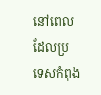នៅពេលដែលប្រទេសកំពុង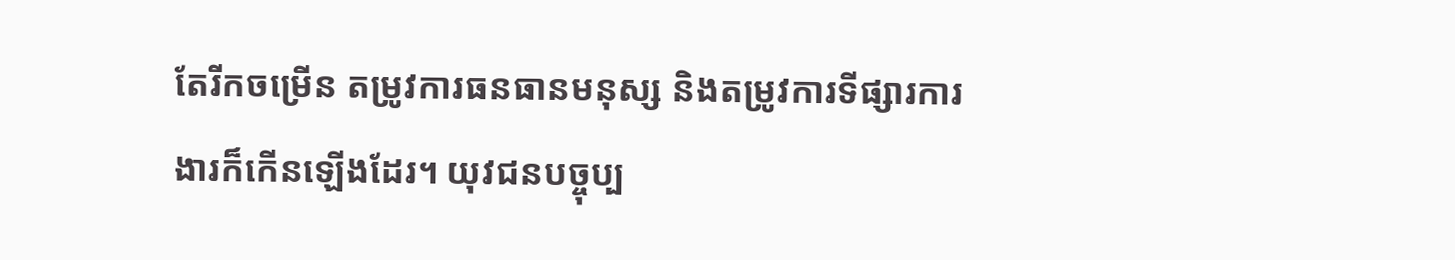តែរីកចម្រើន តម្រូវការធនធានមនុស្ស និងតម្រូវការទីផ្សារការងារក៏កើនឡើងដែរ។ យុវជនបច្ចុប្ប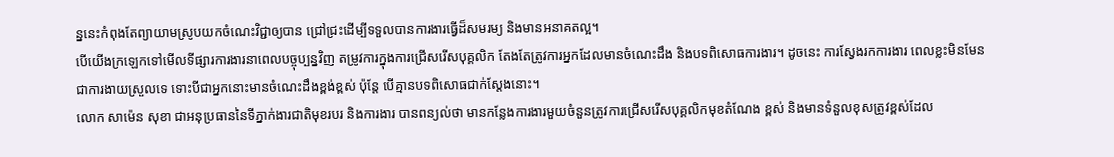ន្ននេះកំពុងតែព្យាយាមស្រូបយកចំណេះវិជ្ជាឲ្យបាន ជ្រៅជ្រះដើម្បីទទួលបានការងារធ្វើដ៏សមរម្យ និងមានអនាគតល្អ។
បើយើងក្រឡេកទៅមើលទីផ្សារការងារនាពេលបច្ចុប្បន្នវិញ តម្រូវការក្នុងការជ្រើសរើសបុគ្គលិក តែងតែត្រូវការអ្នកដែលមានចំណេះដឹង និងបទពិសោធការងារ។ ដូចនេះ ការស្វែងរកការងារ ពេលខ្លះមិនមែនជាការងាយស្រួលទេ ទោះបីជាអ្នកនោះមានចំណេះដឹងខ្ពង់ខ្ពស់ ប៉ុន្តែ បើគ្មានបទពិសោធជាក់ស្ដែងនោះ។
លោក សាម៉េន សុខា ជាអនុប្រធាននៃទីភ្នាក់ងារជាតិមុខរបរ និងការងារ បានពន្យល់ថា មានកន្លែងការងារមួយចំនួនត្រូវការជ្រើសរើសបុគ្គលិកមុខតំណែង ខ្ពស់ និងមានទំនួលខុសត្រូវខ្ពស់ដែល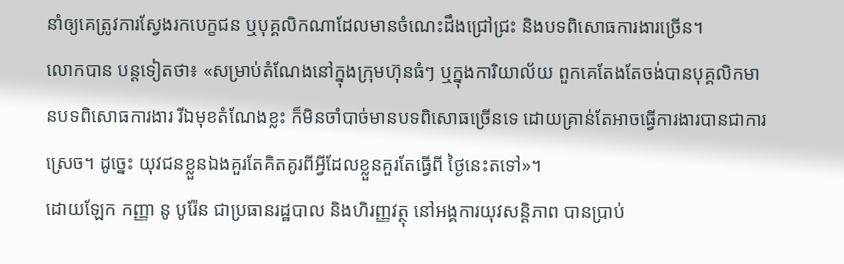នាំឲ្យគេត្រូវការស្វែងរកបេក្ខជន ឬបុគ្គលិកណាដែលមានចំណេះដឹងជ្រៅជ្រះ និងបទពិសោធការងារច្រើន។
លោកបាន បន្តទៀតថា៖ «សម្រាប់តំណែងនៅក្នុងក្រុមហ៊ុនធំៗ ឬក្នុងការិយាល័យ ពួកគេតែងតែចង់បានបុគ្គលិកមានបទពិសោធការងារ រីឯមុខតំណែងខ្លះ ក៏មិនចាំបាច់មានបទពិសោធច្រើនទេ ដោយគ្រាន់តែអាចធ្វើការងារបានជាការស្រេច។ ដូច្នេះ យុវជនខ្លួនឯងគួរតែគិតគូរពីអ្វីដែលខ្លួនគួរតែធ្វើពី ថ្ងៃនេះតទៅ»។
ដោយឡែក កញ្ញា នូ បូរ៉ែន ជាប្រធានរដ្ឋបាល និងហិរញ្ញវត្ថុ នៅអង្គការយុវសន្តិភាព បានប្រាប់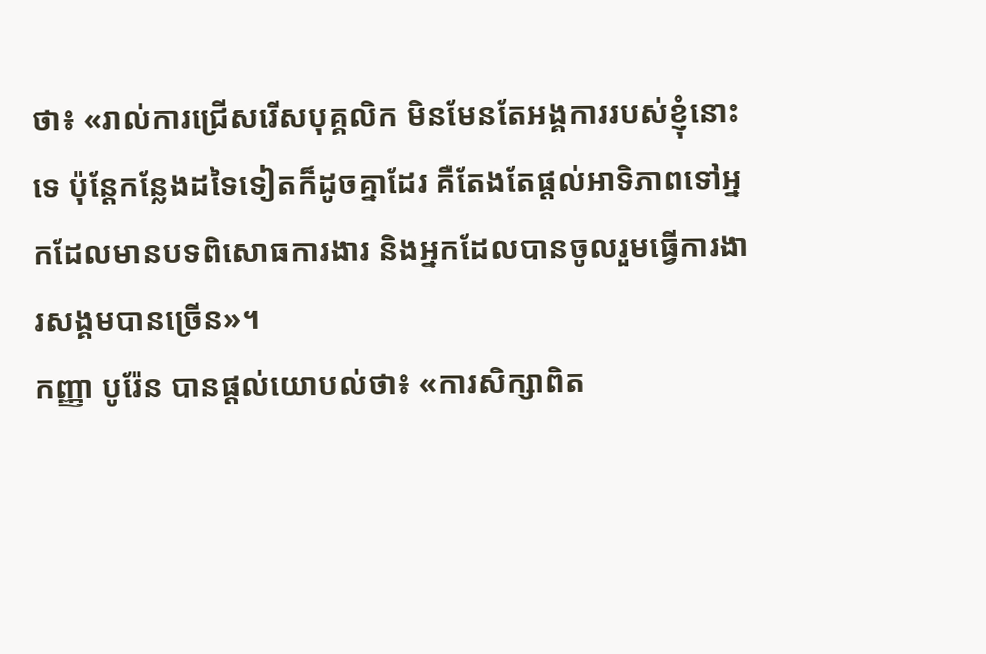ថា៖ «រាល់ការជ្រើសរើសបុគ្គលិក មិនមែនតែអង្គការរបស់ខ្ញុំនោះទេ ប៉ុន្តែកន្លែងដទៃទៀតក៏ដូចគ្នាដែរ គឺតែងតែផ្តល់អាទិភាពទៅអ្នកដែលមានបទពិសោធការងារ និងអ្នកដែលបានចូលរួមធ្វើការងារសង្គមបានច្រើន»។
កញ្ញា បូរ៉ែន បានផ្តល់យោបល់ថា៖ «ការសិក្សាពិត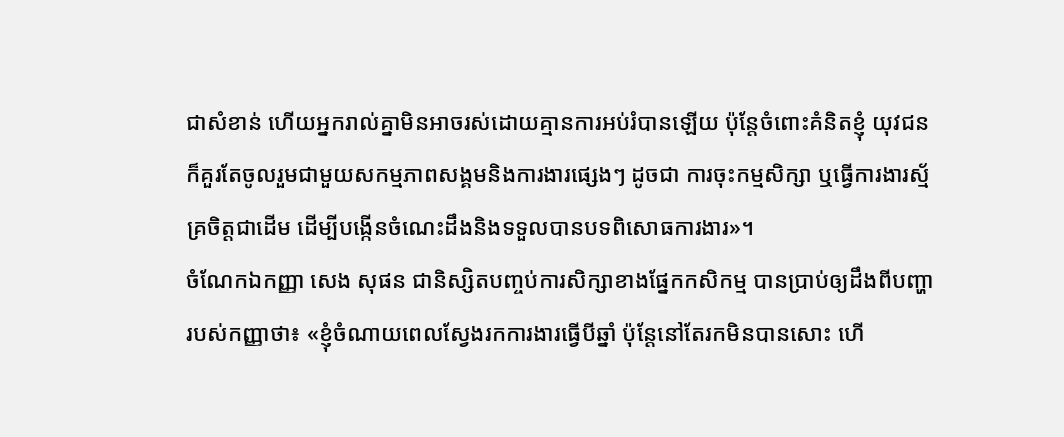ជាសំខាន់ ហើយអ្នករាល់គ្នាមិនអាចរស់ដោយគ្មានការអប់រំបានឡើយ ប៉ុន្តែចំពោះគំនិតខ្ញុំ យុវជនក៏គួរតែចូលរួមជាមួយសកម្មភាពសង្គមនិងការងារផ្សេងៗ ដូចជា ការចុះកម្មសិក្សា ឬធ្វើការងារស្ម័គ្រចិត្តជាដើម ដើម្បីបង្កើនចំណេះដឹងនិងទទួលបានបទពិសោធការងារ»។
ចំណែកឯកញ្ញា សេង សុផន ជានិស្សិតបញ្ចប់ការសិក្សាខាងផ្នែកកសិកម្ម បានប្រាប់ឲ្យដឹងពីបញ្ហា របស់កញ្ញាថា៖ «ខ្ញុំចំណាយពេលស្វែងរកការងារធ្វើបីឆ្នាំ ប៉ុន្តែនៅតែរកមិនបានសោះ ហើ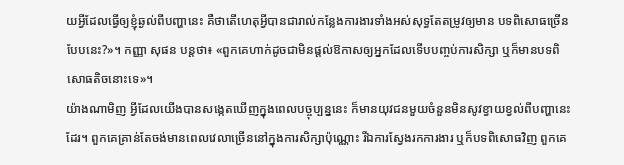យអ្វីដែលធ្វើឲ្យខ្ញុំឆ្ងល់ពីបញ្ហានេះ គឺថាតើហេតុអ្វីបានជារាល់កន្លែងការងារទាំងអស់សុទ្ធតែតម្រូវឲ្យមាន បទពិសោធច្រើនបែបនេះ?»។ កញ្ញា សុផន បន្តថា៖ «ពួកគេហាក់ដូចជាមិនផ្តល់ឱកាសឲ្យអ្នកដែលទើបបញ្ចប់ការសិក្សា ឬក៏មានបទពិសោធតិចនោះទេ»។
យ៉ាងណាមិញ អ្វីដែលយើងបានសង្កេតឃើញក្នុងពេលបច្ចុប្បន្ននេះ ក៏មានយុវជនមួយចំនួនមិនសូវខ្វាយខ្វល់ពីបញ្ហានេះដែរ។ ពួកគេគ្រាន់តែចង់មានពេលវេលាច្រើននៅក្នុងការសិក្សាប៉ុណ្ណោះ រីឯការស្វែងរកការងារ ឬក៏បទពិសោធវិញ ពួកគេ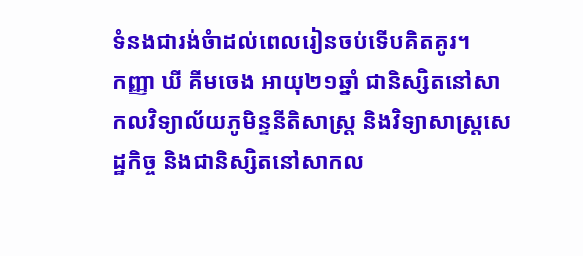ទំនងជារង់ចំាដល់ពេលរៀនចប់ទើបគិតគូរ។
កញ្ញា ឃី គីមចេង អាយុ២១ឆ្នាំ ជានិស្សិតនៅសាកលវិទ្យាល័យភូមិន្ទនីតិសាស្ត្រ និងវិទ្យាសាស្រ្តសេដ្ឋកិច្ច និងជានិស្សិតនៅសាកល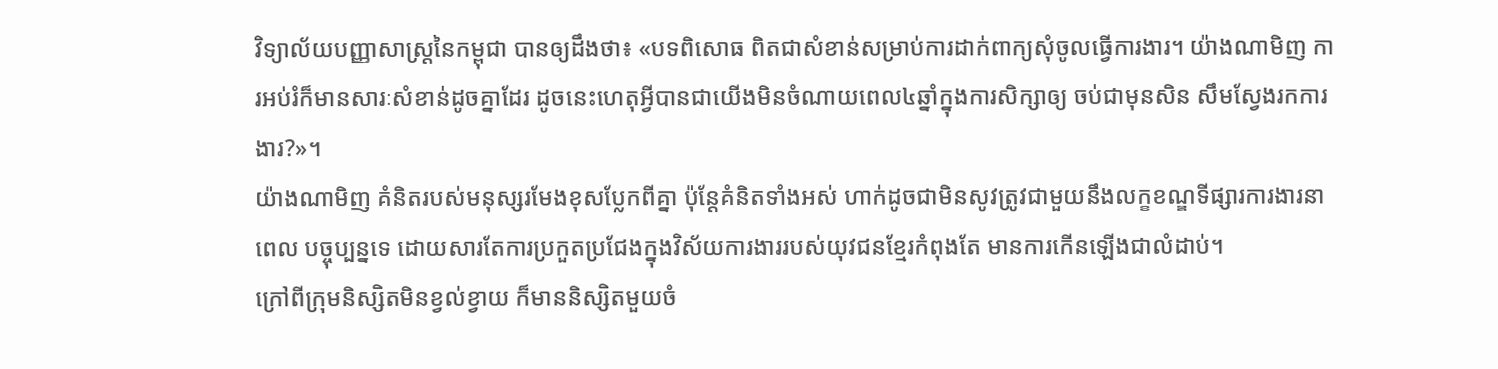វិទ្យាល័យបញ្ញាសាស្ត្រនៃកម្ពុជា បានឲ្យដឹងថា៖ «បទពិសោធ ពិតជាសំខាន់សម្រាប់ការដាក់ពាក្យសុំចូលធ្វើការងារ។ យ៉ាងណាមិញ ការអប់រំក៏មានសារៈសំខាន់ដូចគ្នាដែរ ដូចនេះហេតុអ្វីបានជាយើងមិនចំណាយពេល៤ឆ្នាំក្នុងការសិក្សាឲ្យ ចប់ជាមុនសិន សឹមស្វែងរកការងារ?»។
យ៉ាងណាមិញ គំនិតរបស់មនុស្សរមែងខុសប្លែកពីគ្នា ប៉ុន្តែគំនិតទាំងអស់ ហាក់ដូចជាមិនសូវត្រូវជាមួយនឹងលក្ខខណ្ឌទីផ្សារការងារនាពេល បច្ចុប្បន្នទេ ដោយសារតែការប្រកួតប្រជែងក្នុងវិស័យការងាររបស់យុវជនខ្មែរកំពុងតែ មានការកើនឡើងជាលំដាប់។
ក្រៅពីក្រុមនិស្សិតមិនខ្វល់ខ្វាយ ក៏មាននិស្សិតមួយចំ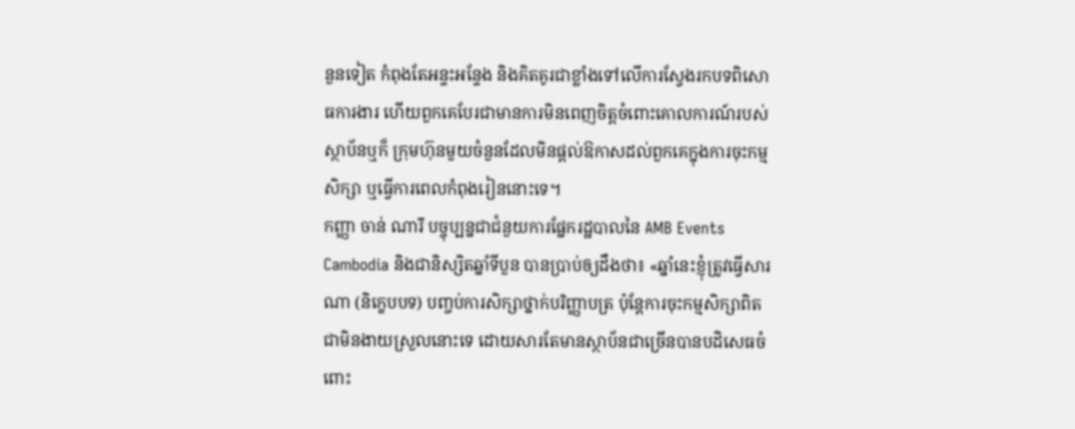នួនទៀត កំពុងតែអន្ទះអន្ទែង និងគិតគូរជាខ្លាំងទៅលើការស្វែងរកបទពិសោធការងារ ហើយពួកគេបែរជាមានការមិនពេញចិត្តចំពោះគោលការណ៍របស់ស្ថាប័នឬក៏ ក្រុមហ៊ុនមួយចំនួនដែលមិនផ្តល់ឱកាសដល់ពួកគេក្នុងការចុះកម្មសិក្សា ឬធ្វើការពេលកំពុងរៀននោះទេ។
កញ្ញា ចាន់ ណារី បច្ចុប្បន្នជាជំនួយការផ្នែករដ្ឋបាលនៃ AMB Events Cambodia និងជានិស្សិតឆ្នាំទីបួន បានប្រាប់ឲ្យដឹងថា៖ «ឆ្នាំនេះខ្ញុំត្រូវធ្វើសារណា (និក្ខេបបទ) បញ្ចប់ការសិក្សាថ្នាក់បរិញ្ញាបត្រ ប៉ុន្តែការចុះកម្មសិក្សាពិតជាមិនងាយស្រួលនោះទេ ដោយសារតែមានស្ថាប័នជាច្រើនបានបដិសេធចំពោះ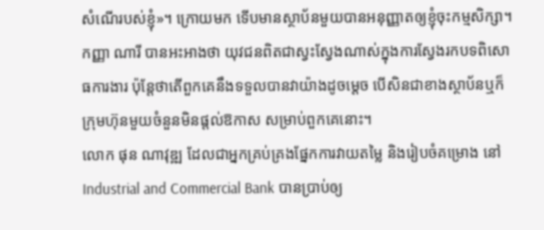សំណើរបស់ខ្ញុំ»។ ក្រោយមក ទើបមានស្ថាប័នមួយបានអនុញ្ញាតឲ្យខ្ញុំចុះកម្មសិក្សា។
កញ្ញា ណារី បានអះអាងថា យុវជនពិតជាស្វះស្វែងណាស់ក្នុងការស្វែងរកបទពិសោធការងារ ប៉ុន្តែថាតើពួកគេនឹងទទួលបានវាយ៉ាងដូចម្តេច បើសិនជាខាងស្ថាប័នឬក៏ក្រុមហ៊ុនមួយចំនួនមិនផ្តល់ឱកាស សម្រាប់ពួកគេនោះ។
លោក ផុន ណាវុឌ្ឍ ដែលជាអ្នកគ្រប់គ្រងផ្នែកការវាយតម្លៃ និងរៀបចំគម្រោង នៅ Industrial and Commercial Bank បានប្រាប់ឲ្យ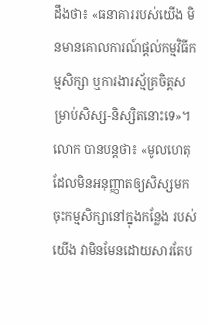ដឹងថា៖ «ធនាគាររបស់យើង មិនមានគោលការណ៍ផ្តល់កម្មវិធីកម្មសិក្សា ឬការងារស្ម័គ្រចិត្តសម្រាប់សិស្ស-និស្សិតនោះទេ»។
លោក បានបន្តថា៖ «មូលហេតុដែលមិនអនុញ្ញាតឲ្យសិស្សមកចុះកម្មសិក្សានៅក្នុងកន្លែង របស់យើង វាមិនមែនដោយសារតែប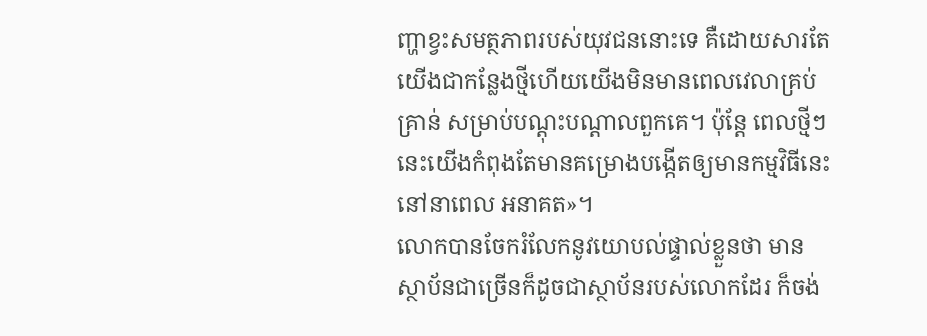ញ្ហាខ្វះសមត្ថភាពរបស់យុវជននោះទេ គឺដោយសារតែយើងជាកន្លែងថ្មីហើយយើងមិនមានពេលវេលាគ្រប់គ្រាន់ សម្រាប់បណ្តុះបណ្តាលពួកគេ។ ប៉ុន្តែ ពេលថ្មីៗនេះយើងកំពុងតែមានគម្រោងបង្កើតឲ្យមានកម្មវិធីនេះនៅនាពេល អនាគត»។
លោកបានចែករំលែកនូវយោបល់ផ្ទាល់ខ្លួនថា មានស្ថាប័នជាច្រើនក៏ដូចជាស្ថាប័នរបស់លោកដែរ ក៏ចង់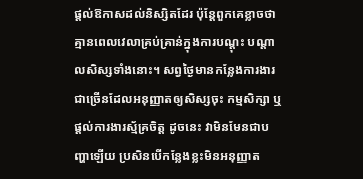ផ្តល់ឱកាសដល់និស្សិតដែរ ប៉ុន្តែពួកគេខ្លាចថាគ្មានពេលវេលាគ្រប់គ្រាន់ក្នុងការបណ្តុះ បណ្តាលសិស្សទាំងនោះ។ សព្វថ្ងៃមានកន្លែងការងារជាច្រើនដែលអនុញ្ញាតឲ្យសិស្សចុះ កម្មសិក្សា ឬផ្ដល់ការងារស្ម័គ្រចិត្ត ដូចនេះ វាមិនមែនជាបញ្ហាឡើយ ប្រសិនបើកន្លែងខ្លះមិនអនុញ្ញាត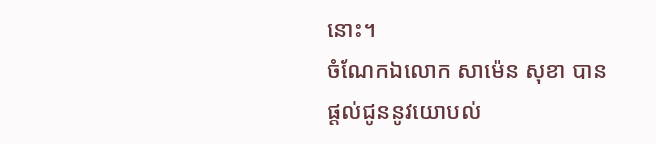នោះ។
ចំណែកឯលោក សាម៉េន សុខា បានផ្តល់ជូននូវយោបល់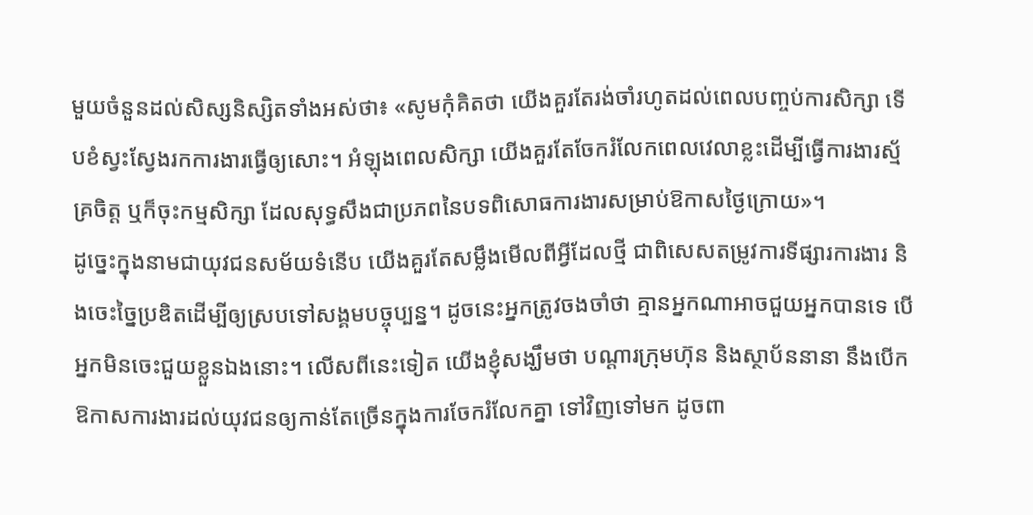មួយចំនួនដល់សិស្សនិស្សិតទាំងអស់ថា៖ «សូមកុំគិតថា យើងគួរតែរង់ចាំរហូតដល់ពេលបញ្ចប់ការសិក្សា ទើបខំស្វះស្វែងរកការងារធ្វើឲ្យសោះ។ អំឡុងពេលសិក្សា យើងគួរតែចែករំលែកពេលវេលាខ្លះដើម្បីធ្វើការងារស្ម័គ្រចិត្ត ឬក៏ចុះកម្មសិក្សា ដែលសុទ្ធសឹងជាប្រភពនៃបទពិសោធការងារសម្រាប់ឱកាសថ្ងៃក្រោយ»។
ដូច្នេះក្នុងនាមជាយុវជនសម័យទំនើប យើងគួរតែសម្លឹងមើលពីអ្វីដែលថ្មី ជាពិសេសតម្រូវការទីផ្សារការងារ និងចេះច្នៃប្រឌិតដើម្បីឲ្យស្របទៅសង្គមបច្ចុប្បន្ន។ ដូចនេះអ្នកត្រូវចងចាំថា គ្មានអ្នកណាអាចជួយអ្នកបានទេ បើអ្នកមិនចេះជួយខ្លួនឯងនោះ។ លើសពីនេះទៀត យើងខ្ញុំសង្ឃឹមថា បណ្ដារក្រុមហ៊ុន និងស្ថាប័ននានា នឹងបើក ឱកាសការងារដល់យុវជនឲ្យកាន់តែច្រើនក្នុងការចែករំលែកគ្នា ទៅវិញទៅមក ដូចពា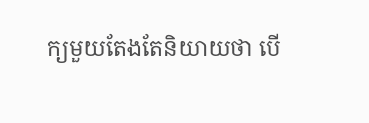ក្យមួយតែងតែនិយាយថា បើ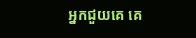អ្នកជួយគេ គេ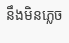នឹងមិនភ្លេច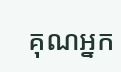គុណអ្នក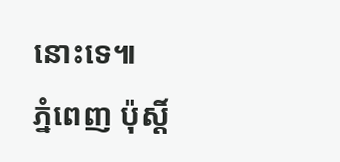នោះទេ៕
ភ្នំពេញ ប៉ុស្តិ៍